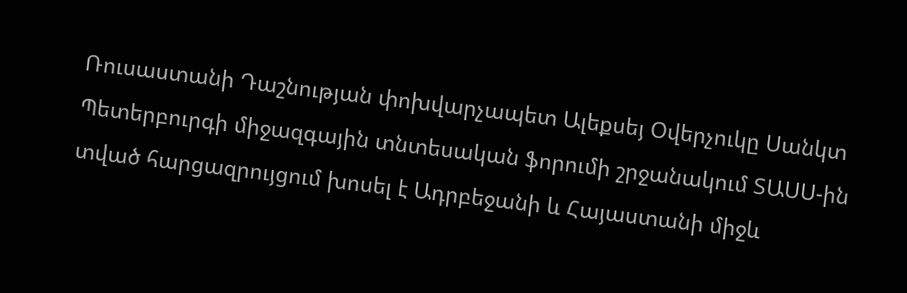Ռուսաստանի Դաշնության փոխվարչապետ Ալեքսեյ Օվերչուկը Սանկտ Պետերբուրգի միջազգային տնտեսական ֆորումի շրջանակում ՏԱՍՍ-ին տված հարցազրույցում խոսել է Ադրբեջանի և Հայաստանի միջև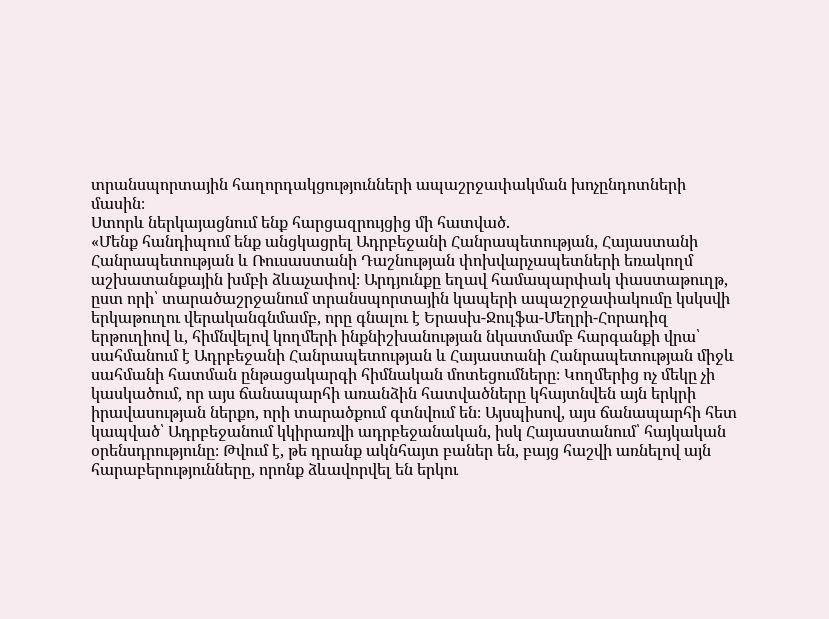տրանսպորտային հաղորդակցությունների ապաշրջափակման խոչընդոտների մասին։
Ստորև ներկայացնում ենք հարցազրույցից մի հատված.
«Մենք հանդիպում ենք անցկացրել Ադրբեջանի Հանրապետության, Հայաստանի Հանրապետության և Ռուսաստանի Դաշնության փոխվարչապետների եռակողմ աշխատանքային խմբի ձևաչափով։ Արդյունքը եղավ համապարփակ փաստաթուղթ, ըստ որի՝ տարածաշրջանում տրանսպորտային կապերի ապաշրջափակումը կսկսվի երկաթուղու վերականգնմամբ, որը գնալու է Երասխ-Ջուլֆա-Մեղրի-Հորադիզ երթուղիով և, հիմնվելով կողմերի ինքնիշխանության նկատմամբ հարգանքի վրա՝ սահմանում է Ադրբեջանի Հանրապետության և Հայաստանի Հանրապետության միջև սահմանի հատման ընթացակարգի հիմնական մոտեցումները։ Կողմերից ոչ մեկը չի կասկածում, որ այս ճանապարհի առանձին հատվածները կհայտնվեն այն երկրի իրավասության ներքո, որի տարածքում գտնվում են։ Այսպիսով, այս ճանապարհի հետ կապված՝ Ադրբեջանում կկիրառվի ադրբեջանական, իսկ Հայաստանում՝ հայկական օրենսդրությունը։ Թվում է, թե դրանք ակնհայտ բաներ են, բայց հաշվի առնելով այն հարաբերությունները, որոնք ձևավորվել են երկու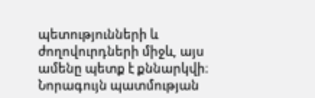պետությունների և ժողովուրդների միջև, այս ամենը պետք է քննարկվի։
Նորագույն պատմության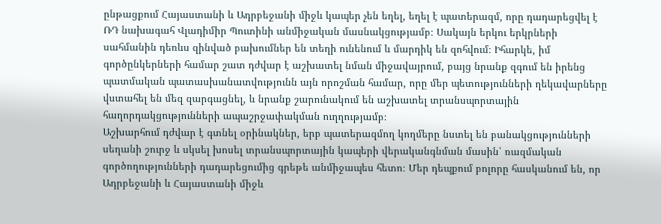ընթացքում Հայաստանի և Ադրբեջանի միջև կապեր չեն եղել, եղել է պատերազմ, որը դադարեցվել է ՌԴ նախագահ Վլադիմիր Պուտինի անմիջական մասնակցությամբ։ Սակայն երկու երկրների սահմանին դեռևս զինված բախումներ են տեղի ունենում և մարդիկ են զոհվում։ Իհարկե, իմ գործընկերների համար շատ դժվար է աշխատել նման միջավայրում, բայց նրանք զգում են իրենց պատմական պատասխանատվությունն այն որոշման համար, որը մեր պետությունների ղեկավարները վստահել են մեզ զարգացնել, և նրանք շարունակում են աշխատել տրանսպորտային հաղորդակցությունների ապաշրջափակման ուղղությամբ։
Աշխարհում դժվար է գտնել օրինակներ, երբ պատերազմող կողմերը նստել են բանակցությունների սեղանի շուրջ և սկսել խոսել տրանսպորտային կապերի վերականգնման մասին՝ ռազմական գործողությունների դադարեցումից գրեթե անմիջապես հետո։ Մեր դեպքում բոլորը հասկանում են, որ Ադրբեջանի և Հայաստանի միջև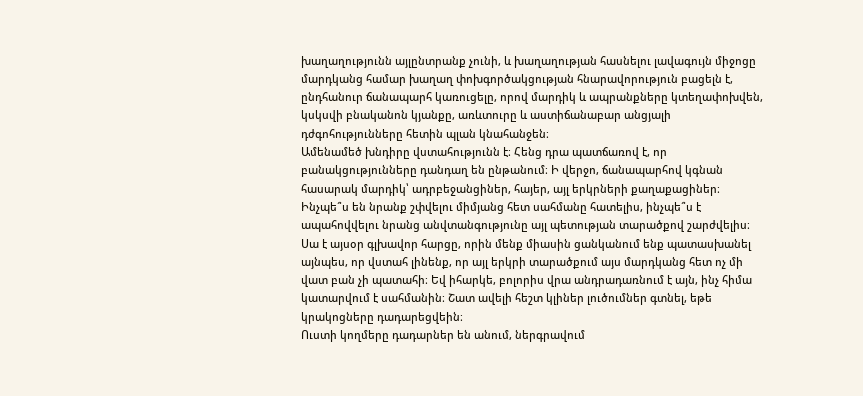խաղաղությունն այլընտրանք չունի, և խաղաղության հասնելու լավագույն միջոցը մարդկանց համար խաղաղ փոխգործակցության հնարավորություն բացելն է, ընդհանուր ճանապարհ կառուցելը, որով մարդիկ և ապրանքները կտեղափոխվեն, կսկսվի բնականոն կյանքը, առևտուրը և աստիճանաբար անցյալի դժգոհությունները հետին պլան կնահանջեն։
Ամենամեծ խնդիրը վստահությունն է։ Հենց դրա պատճառով է, որ բանակցությունները դանդաղ են ընթանում։ Ի վերջո, ճանապարհով կգնան հասարակ մարդիկ՝ ադրբեջանցիներ, հայեր, այլ երկրների քաղաքացիներ։ Ինչպե՞ս են նրանք շփվելու միմյանց հետ սահմանը հատելիս, ինչպե՞ս է ապահովվելու նրանց անվտանգությունը այլ պետության տարածքով շարժվելիս։ Սա է այսօր գլխավոր հարցը, որին մենք միասին ցանկանում ենք պատասխանել այնպես, որ վստահ լինենք, որ այլ երկրի տարածքում այս մարդկանց հետ ոչ մի վատ բան չի պատահի։ Եվ իհարկե, բոլորիս վրա անդրադառնում է այն, ինչ հիմա կատարվում է սահմանին։ Շատ ավելի հեշտ կլիներ լուծումներ գտնել, եթե կրակոցները դադարեցվեին։
Ուստի կողմերը դադարներ են անում, ներգրավում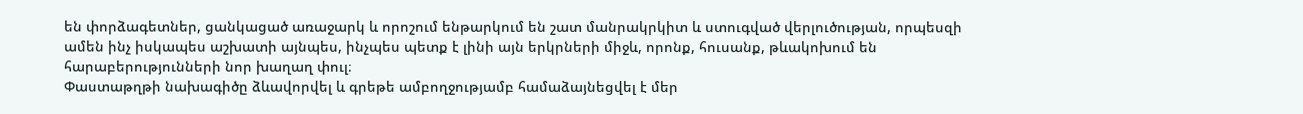են փորձագետներ, ցանկացած առաջարկ և որոշում ենթարկում են շատ մանրակրկիտ և ստուգված վերլուծության, որպեսզի ամեն ինչ իսկապես աշխատի այնպես, ինչպես պետք է լինի այն երկրների միջև, որոնք, հուսանք, թևակոխում են հարաբերությունների նոր խաղաղ փուլ։
Փաստաթղթի նախագիծը ձևավորվել և գրեթե ամբողջությամբ համաձայնեցվել է մեր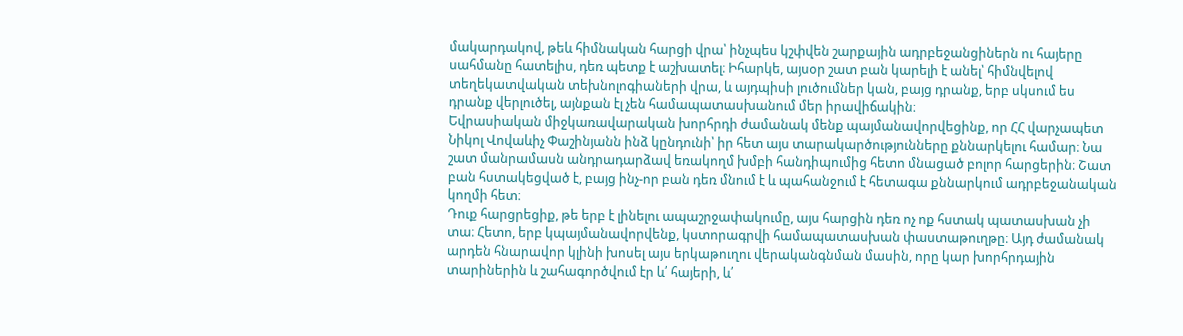մակարդակով, թեև հիմնական հարցի վրա՝ ինչպես կշփվեն շարքային ադրբեջանցիներն ու հայերը սահմանը հատելիս, դեռ պետք է աշխատել։ Իհարկե, այսօր շատ բան կարելի է անել՝ հիմնվելով տեղեկատվական տեխնոլոգիաների վրա, և այդպիսի լուծումներ կան, բայց դրանք, երբ սկսում ես դրանք վերլուծել, այնքան էլ չեն համապատասխանում մեր իրավիճակին։
Եվրասիական միջկառավարական խորհրդի ժամանակ մենք պայմանավորվեցինք, որ ՀՀ վարչապետ Նիկոլ Վովաևիչ Փաշինյանն ինձ կընդունի՝ իր հետ այս տարակարծությունները քննարկելու համար։ Նա շատ մանրամասն անդրադարձավ եռակողմ խմբի հանդիպումից հետո մնացած բոլոր հարցերին։ Շատ բան հստակեցված է, բայց ինչ-որ բան դեռ մնում է և պահանջում է հետագա քննարկում ադրբեջանական կողմի հետ։
Դուք հարցրեցիք, թե երբ է լինելու ապաշրջափակումը, այս հարցին դեռ ոչ ոք հստակ պատասխան չի տա։ Հետո, երբ կպայմանավորվենք, կստորագրվի համապատասխան փաստաթուղթը։ Այդ ժամանակ արդեն հնարավոր կլինի խոսել այս երկաթուղու վերականգնման մասին, որը կար խորհրդային տարիներին և շահագործվում էր և՛ հայերի, և՛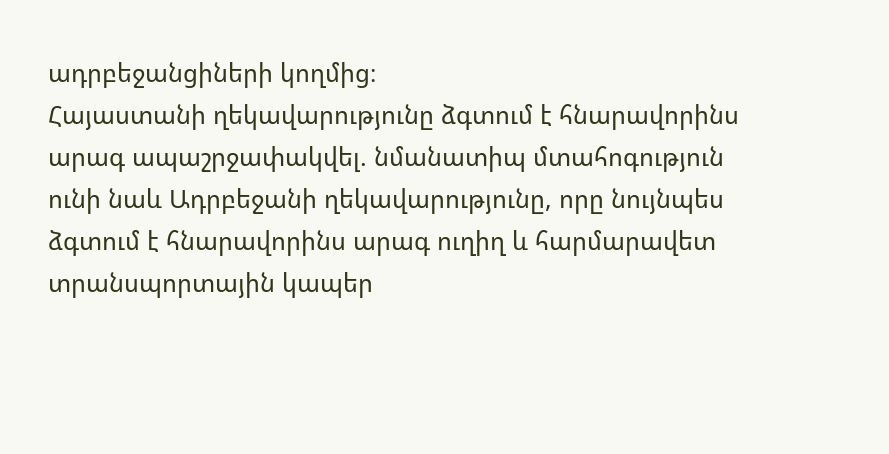ադրբեջանցիների կողմից։
Հայաստանի ղեկավարությունը ձգտում է հնարավորինս արագ ապաշրջափակվել. նմանատիպ մտահոգություն ունի նաև Ադրբեջանի ղեկավարությունը, որը նույնպես ձգտում է հնարավորինս արագ ուղիղ և հարմարավետ տրանսպորտային կապեր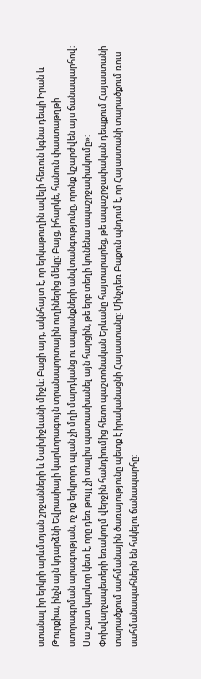ստանալ իր երկրի արևմտյան շրջանների և Նախիջևանի միջև։ Բացի այդ, ակնհայտ է, որ երկաթուղին ավելի հեռուն կգնա դեպի Իրան և Թուրքիա, ինչն այն կդարձնի Եվրասիայի կարևորագույն տրանսպորտային ուղիներից մեկը։ Բայց, իհարկե, հանուն փաստաթղթի ստորագրման արագության, ոչ ոք երկրորդ պլան չի մղի մարդկանց ու ապրանքների անվտանգությունը, որոնք կշարժվեն այս ճանապարհով։ Սա շատ կարևոր կետ է, որը դեռ թույլ չի տալիս պատասխանել այն հարցին, թե երբ տեղի կունենա ապաշրջափակումը»:
Փոխվարչապետերի եռակողմ վերջին հանդիումից հետո պաշտոնական Երևանը հայտարարեց, թե ապաշրջափական դեպքում Հայաստանի տարածքում սահմանային ծառայությունը պետք է իրականացնի Հայաստանը: Մինչդեռ Բաքուն պնդում է, որ Հայաստանի տարածքում ռուս սահմանապահներն են հսկելու ճանապարհը: